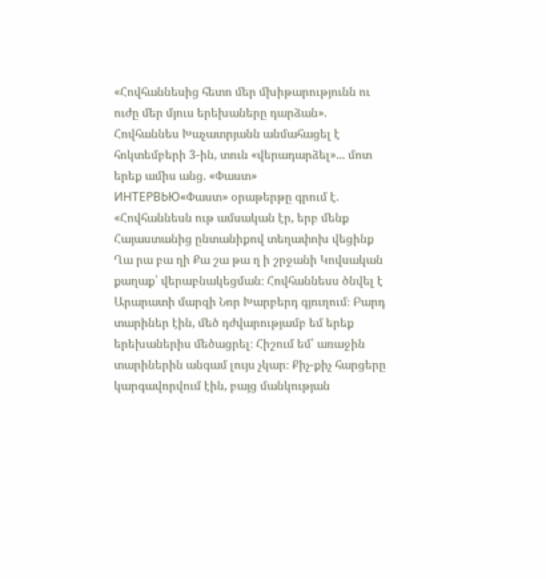«Հովհաննեսից հետո մեր մխիթարությունն ու ուժը մեր մյուս երեխաները դարձան». Հովհաննես Խաչատրյանն անմահացել է հոկտեմբերի 3-ին, տուն «վերադարձել»... մոտ երեք ամիս անց. «Փաստ»
ИНТЕРВЬЮ«Փաստ» օրաթերթը գրում է.
«Հովհաննեսն ութ ամսական էր, երբ մենք Հայաստանից ընտանիքով տեղափոխ վեցինք Ղա րա բա ղի Քա շա թա ղ ի շրջանի Կովսական քաղաք՝ վերաբնակեցման։ Հովհաննեսս ծնվել է Արարատի մարզի Նոր Խարբերդ գյուղում։ Բարդ տարիներ էին, մեծ դժվարությամբ եմ երեք երեխաներիս մեծացրել։ Հիշում եմ՝ առաջին տարիներին անգամ լույս չկար։ Քիչ-քիչ հարցերը կարգավորվում էին, բայց մանկության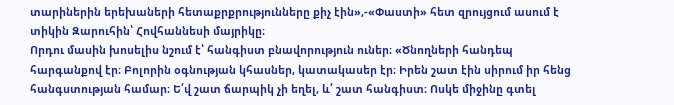տարիներին երեխաների հետաքրքրությունները քիչ էին»,-«Փաստի» հետ զրույցում ասում է տիկին Զարուհին՝ Հովհաննեսի մայրիկը։
Որդու մասին խոսելիս նշում է՝ հանգիստ բնավորություն ուներ։ «Ծնողների հանդեպ հարգանքով էր։ Բոլորին օգնության կհասներ, կատակասեր էր։ Իրեն շատ էին սիրում իր հենց հանգստության համար։ Ե՛վ շատ ճարպիկ չի եղել, և՛ շատ հանգիստ։ Ոսկե միջինը գտել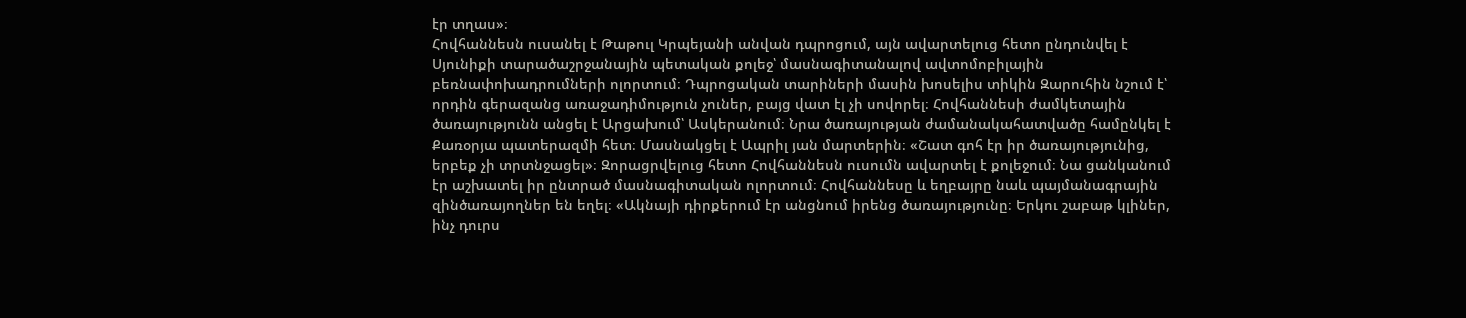էր տղաս»։
Հովհաննեսն ուսանել է Թաթուլ Կրպեյանի անվան դպրոցում, այն ավարտելուց հետո ընդունվել է Սյունիքի տարածաշրջանային պետական քոլեջ՝ մասնագիտանալով ավտոմոբիլային բեռնափոխադրումների ոլորտում։ Դպրոցական տարիների մասին խոսելիս տիկին Զարուհին նշում է՝ որդին գերազանց առաջադիմություն չուներ, բայց վատ էլ չի սովորել։ Հովհաննեսի ժամկետային ծառայությունն անցել է Արցախում՝ Ասկերանում։ Նրա ծառայության ժամանակահատվածը համընկել է Քառօրյա պատերազմի հետ։ Մասնակցել է Ապրիլ յան մարտերին։ «Շատ գոհ էր իր ծառայությունից, երբեք չի տրտնջացել»։ Զորացրվելուց հետո Հովհաննեսն ուսումն ավարտել է քոլեջում։ Նա ցանկանում էր աշխատել իր ընտրած մասնագիտական ոլորտում։ Հովհաննեսը և եղբայրը նաև պայմանագրային զինծառայողներ են եղել։ «Ակնայի դիրքերում էր անցնում իրենց ծառայությունը։ Երկու շաբաթ կլիներ, ինչ դուրս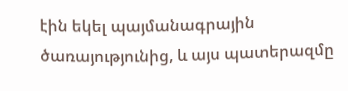էին եկել պայմանագրային ծառայությունից, և այս պատերազմը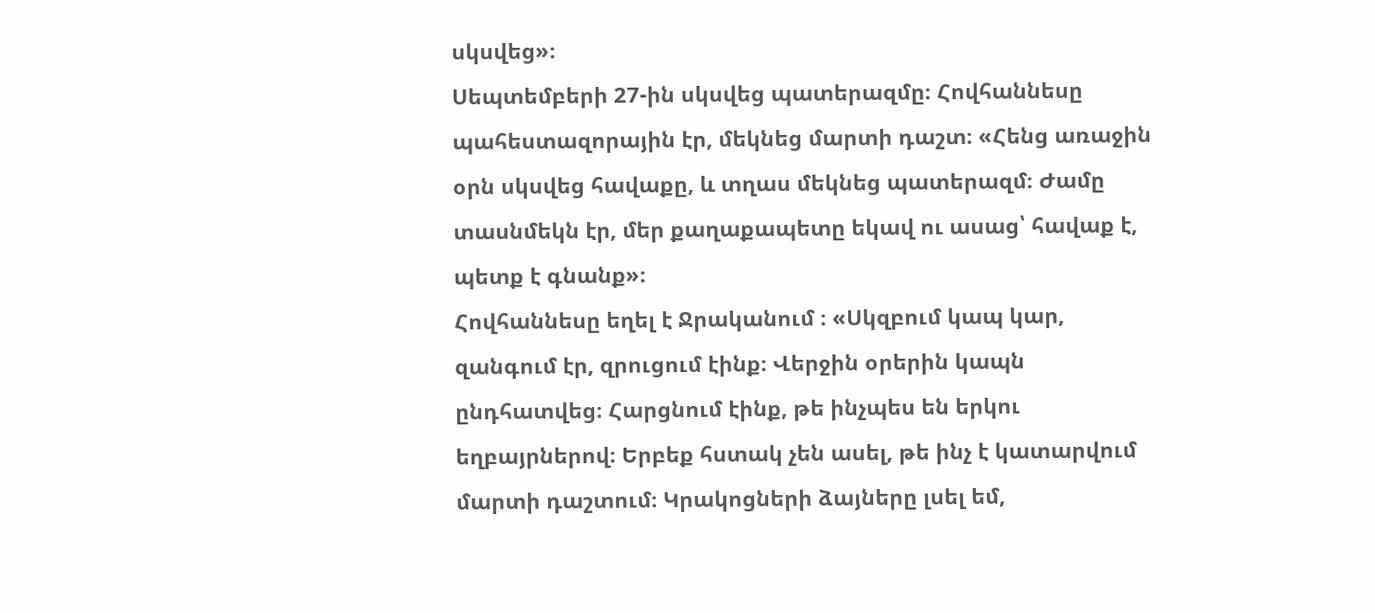սկսվեց»։
Սեպտեմբերի 27-ին սկսվեց պատերազմը։ Հովհաննեսը պահեստազորային էր, մեկնեց մարտի դաշտ։ «Հենց առաջին օրն սկսվեց հավաքը, և տղաս մեկնեց պատերազմ։ Ժամը տասնմեկն էր, մեր քաղաքապետը եկավ ու ասաց՝ հավաք է, պետք է գնանք»։
Հովհաննեսը եղել է Ջրականում ։ «Սկզբում կապ կար, զանգում էր, զրուցում էինք։ Վերջին օրերին կապն ընդհատվեց։ Հարցնում էինք, թե ինչպես են երկու եղբայրներով։ Երբեք հստակ չեն ասել, թե ինչ է կատարվում մարտի դաշտում։ Կրակոցների ձայները լսել եմ,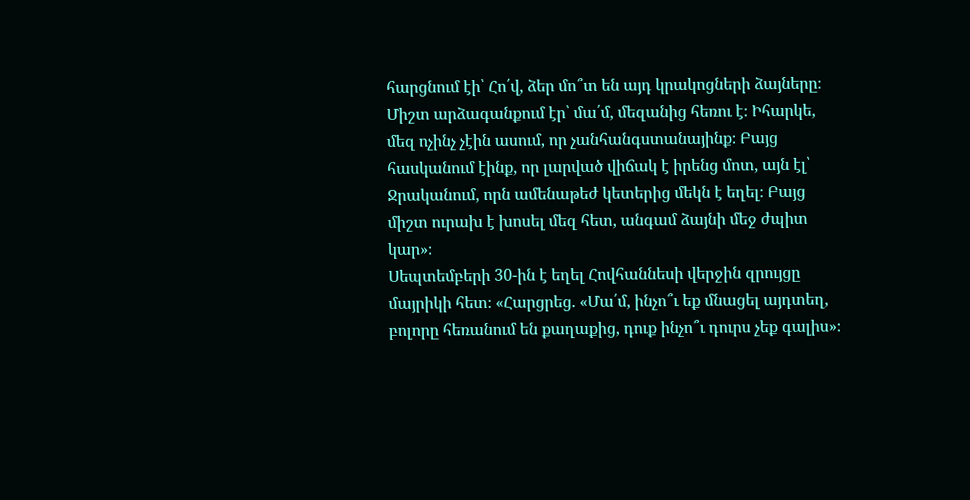հարցնում էի՝ Հո՛վ, ձեր մո՞տ են այդ կրակոցների ձայները։ Միշտ արձագանքում էր՝ մա՛մ, մեզանից հեռու է։ Իհարկե, մեզ ոչինչ չէին ասում, որ չանհանգստանայինք։ Բայց հասկանում էինք, որ լարված վիճակ է իրենց մոտ, այն էլ՝ Ջրականում, որն ամենաթեժ կետերից մեկն է եղել։ Բայց միշտ ուրախ է խոսել մեզ հետ, անգամ ձայնի մեջ ժպիտ կար»։
Սեպտեմբերի 30-ին է եղել Հովհաննեսի վերջին զրույցը մայրիկի հետ։ «Հարցրեց. «Մա՛մ, ինչո՞ւ եք մնացել այդտեղ, բոլորը հեռանում են քաղաքից, դուք ինչո՞ւ դուրս չեք գալիս»։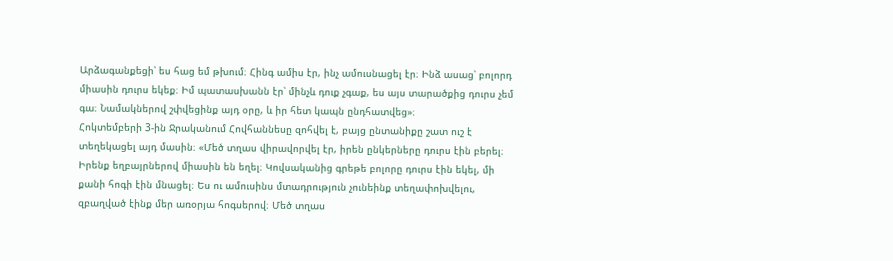Արձագանքեցի՝ ես հաց եմ թխում։ Հինգ ամիս էր, ինչ ամուսնացել էր։ Ինձ ասաց՝ բոլորդ միասին դուրս եկեք։ Իմ պատասխանն էր՝ մինչև դուք չգաք, ես այս տարածքից դուրս չեմ գա։ Նամակներով շփվեցինք այդ օրը, և իր հետ կապն ընդհատվեց»։
Հոկտեմբերի 3-ին Ջրականում Հովհաննեսը զոհվել է, բայց ընտանիքը շատ ուշ է տեղեկացել այդ մասին։ «Մեծ տղաս վիրավորվել էր, իրեն ընկերները դուրս էին բերել։ Իրենք եղբայրներով միասին են եղել։ Կովսականից գրեթե բոլորը դուրս էին եկել, մի քանի հոգի էին մնացել։ Ես ու ամուսինս մտադրություն չունեինք տեղափոխվելու, զբաղված էինք մեր առօրյա հոգսերով։ Մեծ տղաս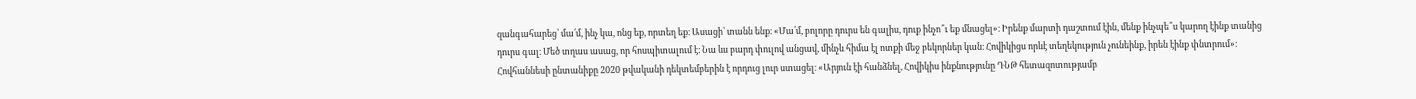զանգահարեց՝ մա՛մ, ինչ կա, ոնց եք, որտեղ եք։ Ասացի՝ տանն ենք։ «Մա՛մ, բոլորը դուրս են գալիս, դուք ինչո՞ւ եք մնացել»։ Իրենք մարտի դաշտում էին, մենք ինչպե՞ս կարող էինք տանից դուրս գալ։ Մեծ տղաս ասաց, որ հոսպիտալում է։ Նա ևս բարդ փուլով անցավ, մինչև հիմա էլ ոտքի մեջ բեկորներ կան։ Հովիկիցս որևէ տեղեկություն չունեինք, իրեն էինք փնտրում»։
Հովհաննեսի ընտանիքը 2020 թվականի դեկտեմբերին է որդուց լուր ստացել։ «Արյուն էի հանձնել, Հովիկիս ինքնությունը ԴՆԹ հետազոտությամբ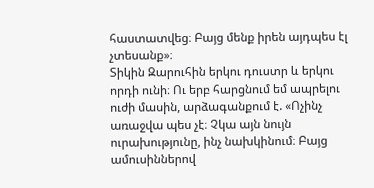հաստատվեց։ Բայց մենք իրեն այդպես էլ չտեսանք»։
Տիկին Զարուհին երկու դուստր և երկու որդի ունի։ Ու երբ հարցնում եմ ապրելու ուժի մասին, արձագանքում է. «Ոչինչ առաջվա պես չէ։ Չկա այն նույն ուրախությունը, ինչ նախկինում։ Բայց ամուսիններով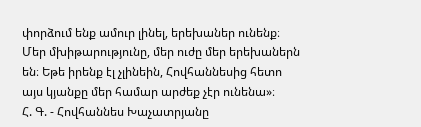փորձում ենք ամուր լինել, երեխաներ ունենք։ Մեր մխիթարությունը, մեր ուժը մեր երեխաներն են։ Եթե իրենք էլ չլինեին, Հովհաննեսից հետո այս կյանքը մեր համար արժեք չէր ունենա»։
Հ. Գ. - Հովհաննես Խաչատրյանը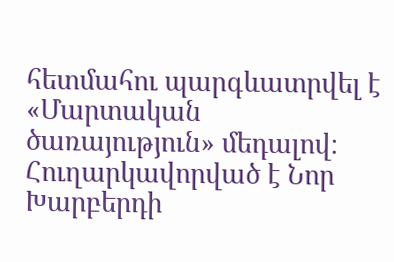հետմահու պարգևատրվել է «Մարտական ծառայություն» մեդալով։ Հուղարկավորված է Նոր Խարբերդի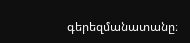գերեզմանատանը։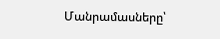Մանրամասները՝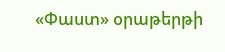«Փաստ» օրաթերթի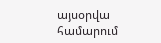այսօրվա համարում